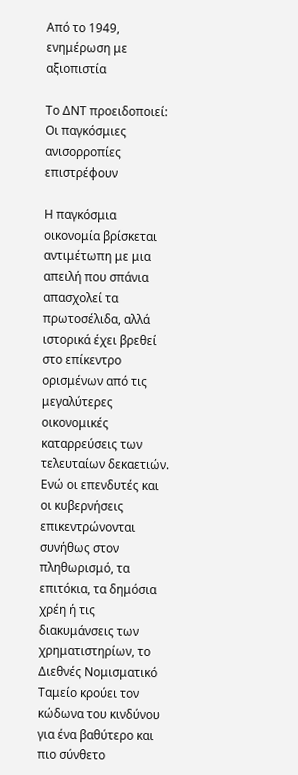Από το 1949, ενημέρωση με αξιοπιστία

Το ΔΝΤ προειδοποιεί: Οι παγκόσμιες ανισορροπίες επιστρέφουν

Η παγκόσμια οικονομία βρίσκεται αντιμέτωπη με μια απειλή που σπάνια απασχολεί τα πρωτοσέλιδα, αλλά ιστορικά έχει βρεθεί στο επίκεντρο ορισμένων από τις μεγαλύτερες οικονομικές καταρρεύσεις των τελευταίων δεκαετιών. Ενώ οι επενδυτές και οι κυβερνήσεις επικεντρώνονται συνήθως στον πληθωρισμό, τα επιτόκια, τα δημόσια χρέη ή τις διακυμάνσεις των χρηματιστηρίων, το Διεθνές Νομισματικό Ταμείο κρούει τον κώδωνα του κινδύνου για ένα βαθύτερο και πιο σύνθετο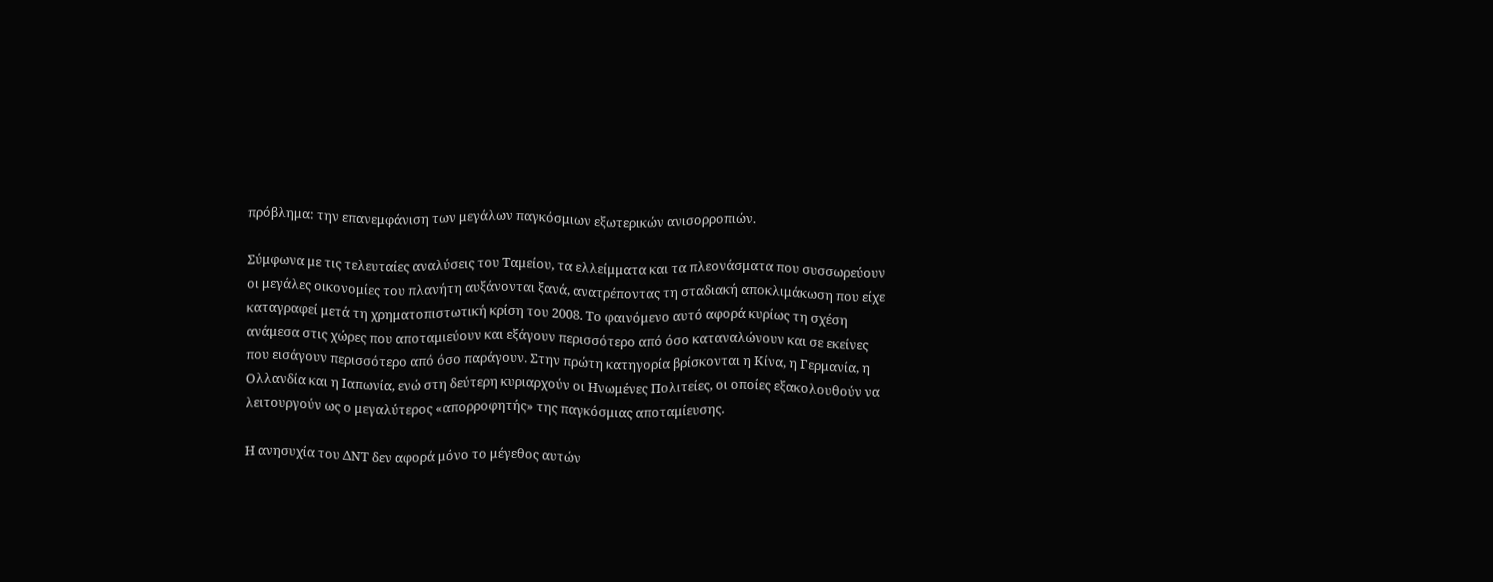πρόβλημα: την επανεμφάνιση των μεγάλων παγκόσμιων εξωτερικών ανισορροπιών.

Σύμφωνα με τις τελευταίες αναλύσεις του Ταμείου, τα ελλείμματα και τα πλεονάσματα που συσσωρεύουν οι μεγάλες οικονομίες του πλανήτη αυξάνονται ξανά, ανατρέποντας τη σταδιακή αποκλιμάκωση που είχε καταγραφεί μετά τη χρηματοπιστωτική κρίση του 2008. Το φαινόμενο αυτό αφορά κυρίως τη σχέση ανάμεσα στις χώρες που αποταμιεύουν και εξάγουν περισσότερο από όσο καταναλώνουν και σε εκείνες που εισάγουν περισσότερο από όσο παράγουν. Στην πρώτη κατηγορία βρίσκονται η Κίνα, η Γερμανία, η Ολλανδία και η Ιαπωνία, ενώ στη δεύτερη κυριαρχούν οι Ηνωμένες Πολιτείες, οι οποίες εξακολουθούν να λειτουργούν ως ο μεγαλύτερος «απορροφητής» της παγκόσμιας αποταμίευσης.

Η ανησυχία του ΔΝΤ δεν αφορά μόνο το μέγεθος αυτών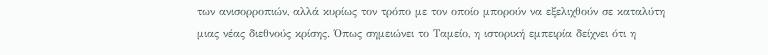των ανισορροπιών, αλλά κυρίως τον τρόπο με τον οποίο μπορούν να εξελιχθούν σε καταλύτη μιας νέας διεθνούς κρίσης. Όπως σημειώνει το Ταμείο, η ιστορική εμπειρία δείχνει ότι η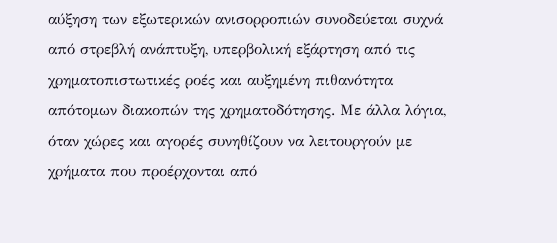αύξηση των εξωτερικών ανισορροπιών συνοδεύεται συχνά από στρεβλή ανάπτυξη, υπερβολική εξάρτηση από τις χρηματοπιστωτικές ροές και αυξημένη πιθανότητα απότομων διακοπών της χρηματοδότησης. Με άλλα λόγια, όταν χώρες και αγορές συνηθίζουν να λειτουργούν με χρήματα που προέρχονται από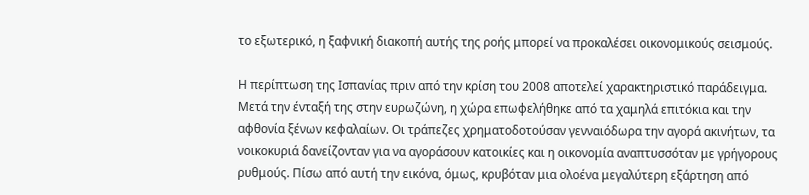το εξωτερικό, η ξαφνική διακοπή αυτής της ροής μπορεί να προκαλέσει οικονομικούς σεισμούς.

Η περίπτωση της Ισπανίας πριν από την κρίση του 2008 αποτελεί χαρακτηριστικό παράδειγμα. Μετά την ένταξή της στην ευρωζώνη, η χώρα επωφελήθηκε από τα χαμηλά επιτόκια και την αφθονία ξένων κεφαλαίων. Οι τράπεζες χρηματοδοτούσαν γενναιόδωρα την αγορά ακινήτων, τα νοικοκυριά δανείζονταν για να αγοράσουν κατοικίες και η οικονομία αναπτυσσόταν με γρήγορους ρυθμούς. Πίσω από αυτή την εικόνα, όμως, κρυβόταν μια ολοένα μεγαλύτερη εξάρτηση από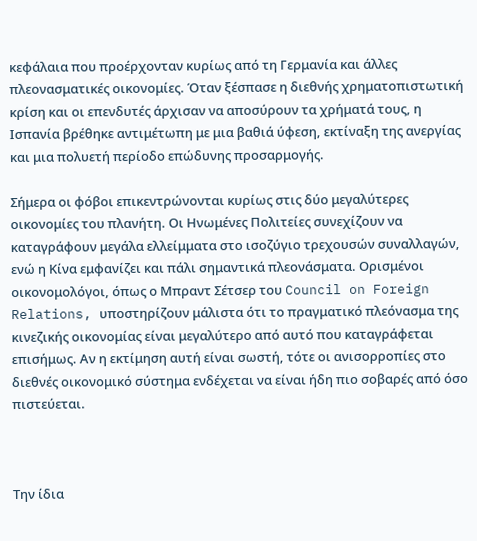κεφάλαια που προέρχονταν κυρίως από τη Γερμανία και άλλες πλεονασματικές οικονομίες. Όταν ξέσπασε η διεθνής χρηματοπιστωτική κρίση και οι επενδυτές άρχισαν να αποσύρουν τα χρήματά τους, η Ισπανία βρέθηκε αντιμέτωπη με μια βαθιά ύφεση, εκτίναξη της ανεργίας και μια πολυετή περίοδο επώδυνης προσαρμογής.

Σήμερα οι φόβοι επικεντρώνονται κυρίως στις δύο μεγαλύτερες οικονομίες του πλανήτη. Οι Ηνωμένες Πολιτείες συνεχίζουν να καταγράφουν μεγάλα ελλείμματα στο ισοζύγιο τρεχουσών συναλλαγών, ενώ η Κίνα εμφανίζει και πάλι σημαντικά πλεονάσματα. Ορισμένοι οικονομολόγοι, όπως ο Μπραντ Σέτσερ του Council on Foreign Relations, υποστηρίζουν μάλιστα ότι το πραγματικό πλεόνασμα της κινεζικής οικονομίας είναι μεγαλύτερο από αυτό που καταγράφεται επισήμως. Αν η εκτίμηση αυτή είναι σωστή, τότε οι ανισορροπίες στο διεθνές οικονομικό σύστημα ενδέχεται να είναι ήδη πιο σοβαρές από όσο πιστεύεται.



Την ίδια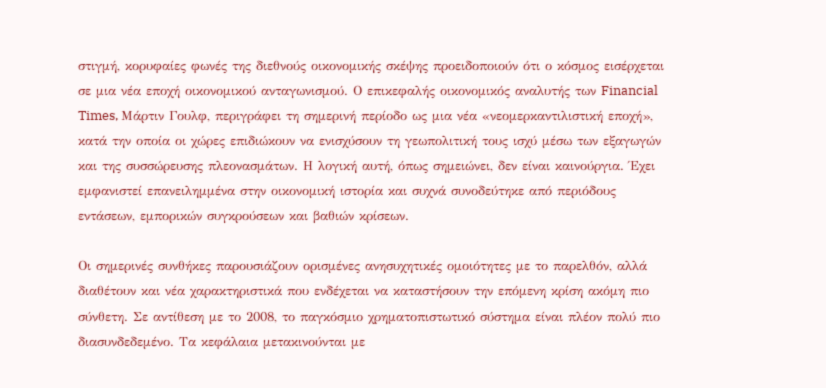στιγμή, κορυφαίες φωνές της διεθνούς οικονομικής σκέψης προειδοποιούν ότι ο κόσμος εισέρχεται σε μια νέα εποχή οικονομικού ανταγωνισμού. Ο επικεφαλής οικονομικός αναλυτής των Financial Times, Μάρτιν Γουλφ, περιγράφει τη σημερινή περίοδο ως μια νέα «νεομερκαντιλιστική εποχή», κατά την οποία οι χώρες επιδιώκουν να ενισχύσουν τη γεωπολιτική τους ισχύ μέσω των εξαγωγών και της συσσώρευσης πλεονασμάτων. Η λογική αυτή, όπως σημειώνει, δεν είναι καινούργια. Έχει εμφανιστεί επανειλημμένα στην οικονομική ιστορία και συχνά συνοδεύτηκε από περιόδους εντάσεων, εμπορικών συγκρούσεων και βαθιών κρίσεων.

Οι σημερινές συνθήκες παρουσιάζουν ορισμένες ανησυχητικές ομοιότητες με το παρελθόν, αλλά διαθέτουν και νέα χαρακτηριστικά που ενδέχεται να καταστήσουν την επόμενη κρίση ακόμη πιο σύνθετη. Σε αντίθεση με το 2008, το παγκόσμιο χρηματοπιστωτικό σύστημα είναι πλέον πολύ πιο διασυνδεδεμένο. Τα κεφάλαια μετακινούνται με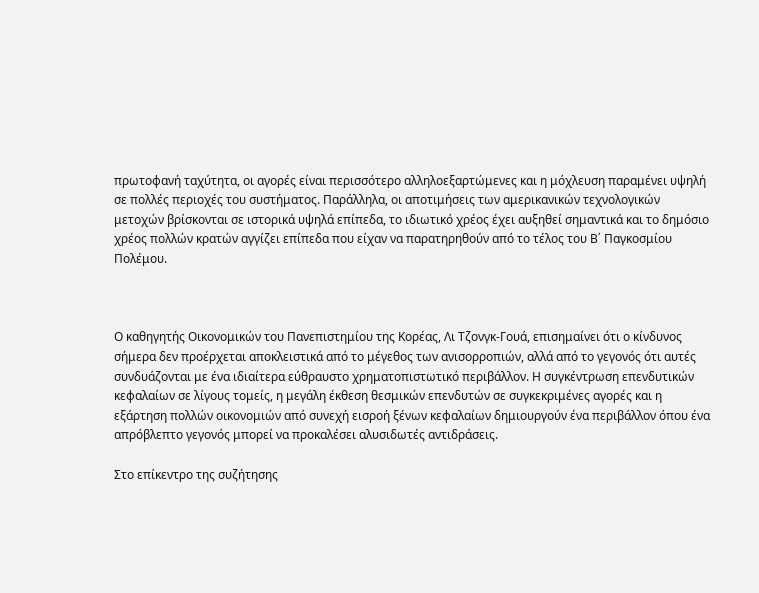πρωτοφανή ταχύτητα, οι αγορές είναι περισσότερο αλληλοεξαρτώμενες και η μόχλευση παραμένει υψηλή σε πολλές περιοχές του συστήματος. Παράλληλα, οι αποτιμήσεις των αμερικανικών τεχνολογικών μετοχών βρίσκονται σε ιστορικά υψηλά επίπεδα, το ιδιωτικό χρέος έχει αυξηθεί σημαντικά και το δημόσιο χρέος πολλών κρατών αγγίζει επίπεδα που είχαν να παρατηρηθούν από το τέλος του Β΄ Παγκοσμίου Πολέμου.



Ο καθηγητής Οικονομικών του Πανεπιστημίου της Κορέας, Λι Τζονγκ-Γουά, επισημαίνει ότι ο κίνδυνος σήμερα δεν προέρχεται αποκλειστικά από το μέγεθος των ανισορροπιών, αλλά από το γεγονός ότι αυτές συνδυάζονται με ένα ιδιαίτερα εύθραυστο χρηματοπιστωτικό περιβάλλον. Η συγκέντρωση επενδυτικών κεφαλαίων σε λίγους τομείς, η μεγάλη έκθεση θεσμικών επενδυτών σε συγκεκριμένες αγορές και η εξάρτηση πολλών οικονομιών από συνεχή εισροή ξένων κεφαλαίων δημιουργούν ένα περιβάλλον όπου ένα απρόβλεπτο γεγονός μπορεί να προκαλέσει αλυσιδωτές αντιδράσεις.

Στο επίκεντρο της συζήτησης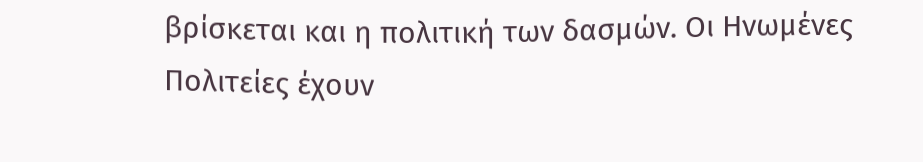βρίσκεται και η πολιτική των δασμών. Οι Ηνωμένες Πολιτείες έχουν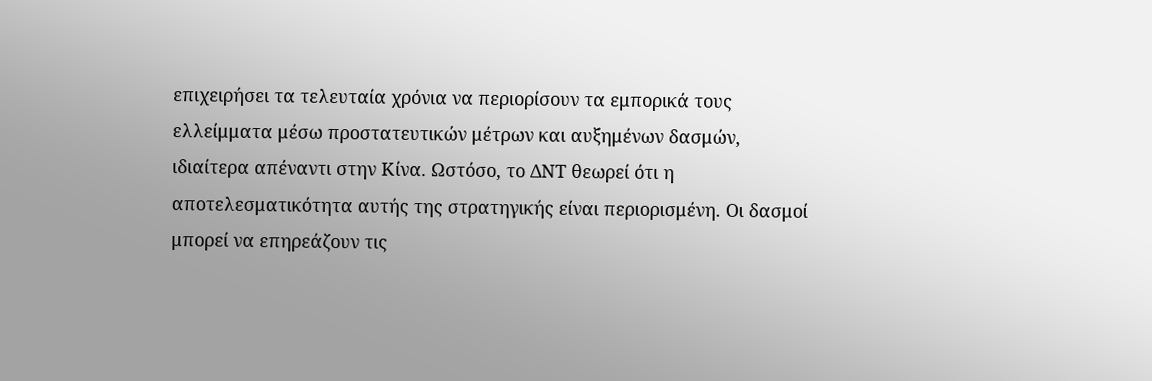επιχειρήσει τα τελευταία χρόνια να περιορίσουν τα εμπορικά τους ελλείμματα μέσω προστατευτικών μέτρων και αυξημένων δασμών, ιδιαίτερα απέναντι στην Κίνα. Ωστόσο, το ΔΝΤ θεωρεί ότι η αποτελεσματικότητα αυτής της στρατηγικής είναι περιορισμένη. Οι δασμοί μπορεί να επηρεάζουν τις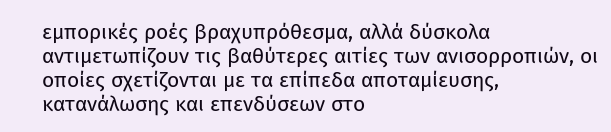εμπορικές ροές βραχυπρόθεσμα, αλλά δύσκολα αντιμετωπίζουν τις βαθύτερες αιτίες των ανισορροπιών, οι οποίες σχετίζονται με τα επίπεδα αποταμίευσης, κατανάλωσης και επενδύσεων στο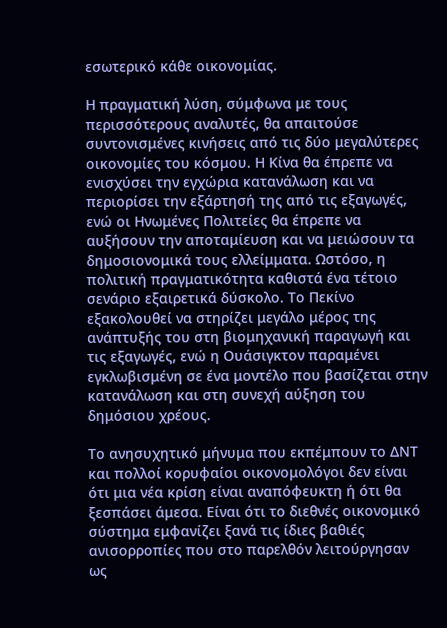εσωτερικό κάθε οικονομίας.

Η πραγματική λύση, σύμφωνα με τους περισσότερους αναλυτές, θα απαιτούσε συντονισμένες κινήσεις από τις δύο μεγαλύτερες οικονομίες του κόσμου. Η Κίνα θα έπρεπε να ενισχύσει την εγχώρια κατανάλωση και να περιορίσει την εξάρτησή της από τις εξαγωγές, ενώ οι Ηνωμένες Πολιτείες θα έπρεπε να αυξήσουν την αποταμίευση και να μειώσουν τα δημοσιονομικά τους ελλείμματα. Ωστόσο, η πολιτική πραγματικότητα καθιστά ένα τέτοιο σενάριο εξαιρετικά δύσκολο. Το Πεκίνο εξακολουθεί να στηρίζει μεγάλο μέρος της ανάπτυξής του στη βιομηχανική παραγωγή και τις εξαγωγές, ενώ η Ουάσιγκτον παραμένει εγκλωβισμένη σε ένα μοντέλο που βασίζεται στην κατανάλωση και στη συνεχή αύξηση του δημόσιου χρέους.

Το ανησυχητικό μήνυμα που εκπέμπουν το ΔΝΤ και πολλοί κορυφαίοι οικονομολόγοι δεν είναι ότι μια νέα κρίση είναι αναπόφευκτη ή ότι θα ξεσπάσει άμεσα. Είναι ότι το διεθνές οικονομικό σύστημα εμφανίζει ξανά τις ίδιες βαθιές ανισορροπίες που στο παρελθόν λειτούργησαν ως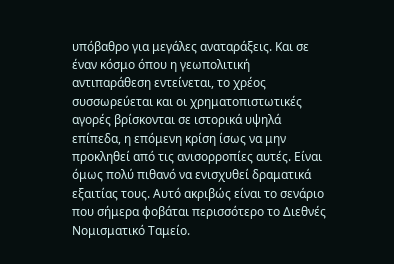υπόβαθρο για μεγάλες αναταράξεις. Και σε έναν κόσμο όπου η γεωπολιτική αντιπαράθεση εντείνεται, το χρέος συσσωρεύεται και οι χρηματοπιστωτικές αγορές βρίσκονται σε ιστορικά υψηλά επίπεδα, η επόμενη κρίση ίσως να μην προκληθεί από τις ανισορροπίες αυτές. Είναι όμως πολύ πιθανό να ενισχυθεί δραματικά εξαιτίας τους. Αυτό ακριβώς είναι το σενάριο που σήμερα φοβάται περισσότερο το Διεθνές Νομισματικό Ταμείο.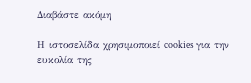Διαβάστε ακόμη

Η ιστοσελίδα χρησιμοποιεί cookies για την ευκολία της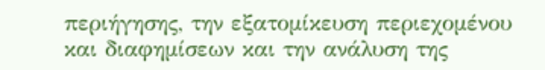περιήγησης, την εξατομίκευση περιεχομένου και διαφημίσεων και την ανάλυση της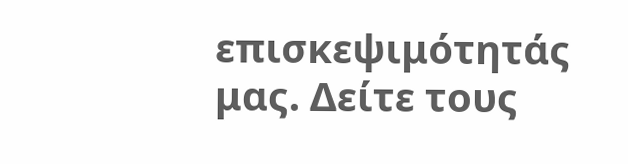επισκεψιμότητάς μας. Δείτε τους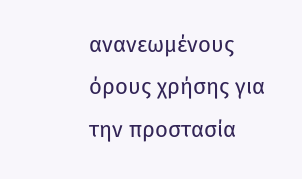ανανεωμένους όρους χρήσης για την προστασία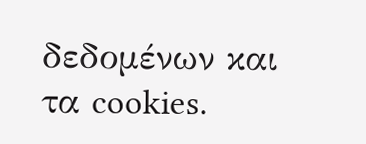δεδομένων και τα cookies.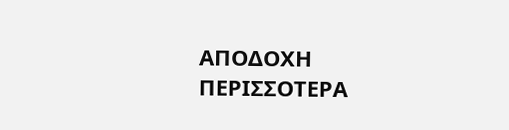ΑΠΟΔΟΧΗ ΠΕΡΙΣΣΟΤΕΡΑ